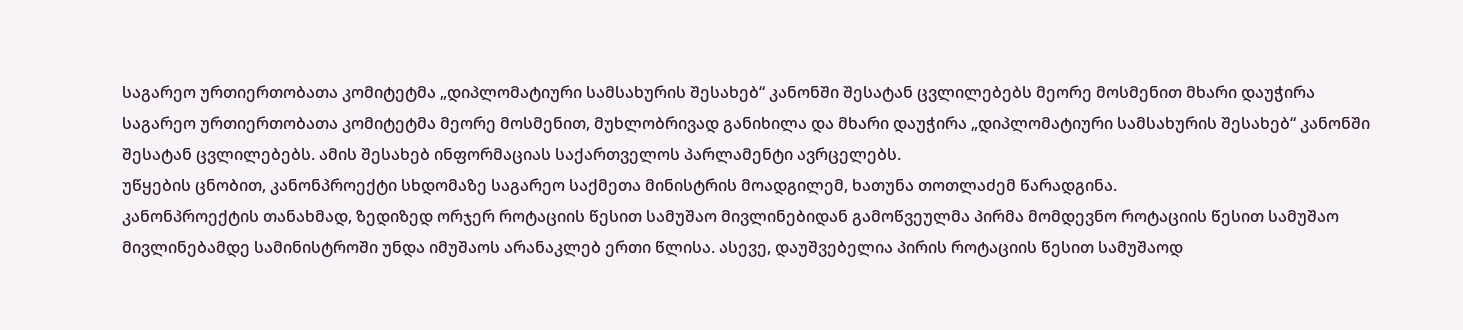საგარეო ურთიერთობათა კომიტეტმა „დიპლომატიური სამსახურის შესახებ“ კანონში შესატან ცვლილებებს მეორე მოსმენით მხარი დაუჭირა
საგარეო ურთიერთობათა კომიტეტმა მეორე მოსმენით, მუხლობრივად განიხილა და მხარი დაუჭირა „დიპლომატიური სამსახურის შესახებ“ კანონში შესატან ცვლილებებს. ამის შესახებ ინფორმაციას საქართველოს პარლამენტი ავრცელებს.
უწყების ცნობით, კანონპროექტი სხდომაზე საგარეო საქმეთა მინისტრის მოადგილემ, ხათუნა თოთლაძემ წარადგინა.
კანონპროექტის თანახმად, ზედიზედ ორჯერ როტაციის წესით სამუშაო მივლინებიდან გამოწვეულმა პირმა მომდევნო როტაციის წესით სამუშაო მივლინებამდე სამინისტროში უნდა იმუშაოს არანაკლებ ერთი წლისა. ასევე, დაუშვებელია პირის როტაციის წესით სამუშაოდ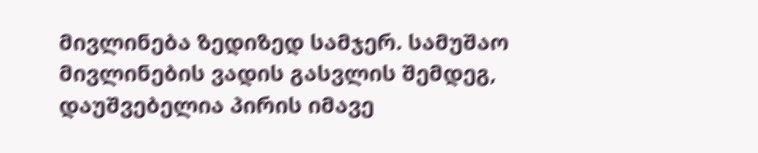მივლინება ზედიზედ სამჯერ. სამუშაო მივლინების ვადის გასვლის შემდეგ, დაუშვებელია პირის იმავე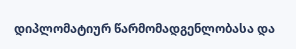დიპლომატიურ წარმომადგენლობასა და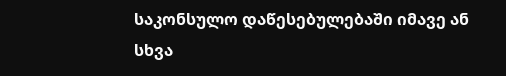საკონსულო დაწესებულებაში იმავე ან სხვა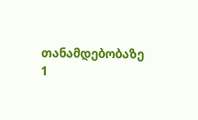თანამდებობაზე 1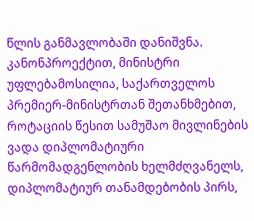წლის განმავლობაში დანიშვნა.
კანონპროექტით, მინისტრი უფლებამოსილია, საქართველოს პრემიერ-მინისტრთან შეთანხმებით, როტაციის წესით სამუშაო მივლინების ვადა დიპლომატიური წარმომადგენლობის ხელმძღვანელს, დიპლომატიურ თანამდებობის პირს,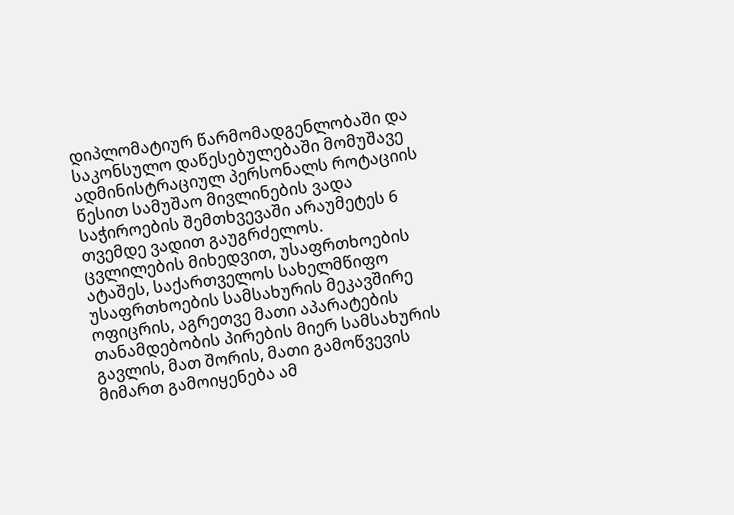დიპლომატიურ წარმომადგენლობაში და საკონსულო დაწესებულებაში მომუშავე ადმინისტრაციულ პერსონალს როტაციის წესით სამუშაო მივლინების ვადა საჭიროების შემთხვევაში არაუმეტეს 6 თვემდე ვადით გაუგრძელოს.
ცვლილების მიხედვით, უსაფრთხოების ატაშეს, საქართველოს სახელმწიფო უსაფრთხოების სამსახურის მეკავშირე ოფიცრის, აგრეთვე მათი აპარატების თანამდებობის პირების მიერ სამსახურის გავლის, მათ შორის, მათი გამოწვევის მიმართ გამოიყენება ამ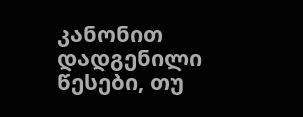კანონით დადგენილი წესები, თუ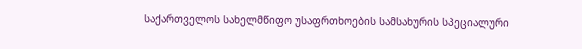საქართველოს სახელმწიფო უსაფრთხოების სამსახურის სპეციალური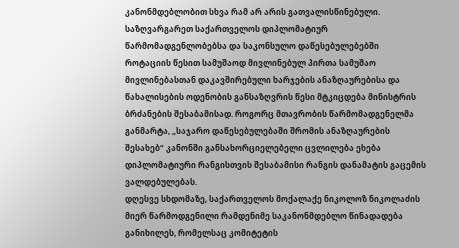კანონმდებლობით სხვა რამ არ არის გათვალისწინებული.
საზღვარგარეთ საქართველოს დიპლომატიურ წარმომადგენლობებსა და საკონსულო დაწესებულებებში როტაციის წესით სამუშაოდ მივლინებულ პირთა სამუშაო მივლინებასთან დაკავშირებული ხარჯების ანაზღაურებისა და წახალისების ოდენობის განსაზღვრის წესი მტკიცდება მინისტრის ბრძანების შესაბამისად. როგორც მთავრობის წარმომადგენელმა განმარტა, „საჯარო დაწესებულებაში შრომის ანაზღაურების შესახებ“ კანონში განსახორციელებელი ცვლილება ეხება დიპლომატიური რანგისთვის შესაბამისი რანგის დანამატის გაცემის ვალდებულებას.
დღესვე სხდომაზე, საქართველოს მოქალაქე ნიკოლოზ ნიკოლაძის მიერ წარმოდგენილი რამდენიმე საკანონმდებლო წინადადება განიხილეს, რომელსაც კომიტეტის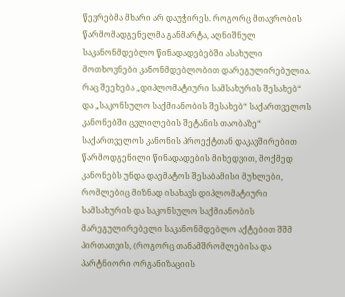წევრებმა მხარი არ დაუჭირეს. როგორც მთავრობის წარმომადგენელმა განმარტა, აღნიშნულ საკანონმდებლო წინადადებებში ასახული მოთხოვნები კანონმდებლობით დარეგულირებულია.
რაც შეეხება „დიპლომატიური სამსახურის შესახებ“ და „საკონსულო საქმიანობის შესახებ“ საქართველოს კანონებში ცვლილების შეტანის თაობაზე“ საქართველოს კანონის პროექტთან დაკავშირებით წარმოდგენილი წინადადების მიხედვით, მოქმედ კანონებს უნდა დაემატოს შესაბამისი მუხლები, რომლებიც მიზნად ისახავს დიპლომატიური სამსახურის და საკონსულო საქმიანობის მარეგულირებელი საკანონმდებლო აქტებით შშმ პირთათვის, (როგორც თანამშრომლებისა და პარტნიორი ორგანიზაციის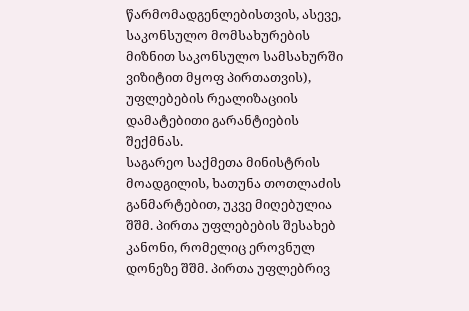წარმომადგენლებისთვის, ასევე, საკონსულო მომსახურების მიზნით საკონსულო სამსახურში ვიზიტით მყოფ პირთათვის), უფლებების რეალიზაციის დამატებითი გარანტიების შექმნას.
საგარეო საქმეთა მინისტრის მოადგილის, ხათუნა თოთლაძის განმარტებით, უკვე მიღებულია შშმ. პირთა უფლებების შესახებ კანონი, რომელიც ეროვნულ დონეზე შშმ. პირთა უფლებრივ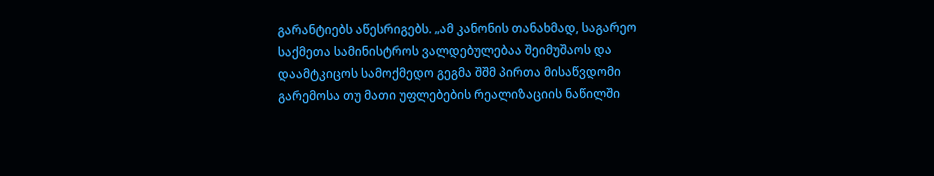გარანტიებს აწესრიგებს. „ამ კანონის თანახმად, საგარეო საქმეთა სამინისტროს ვალდებულებაა შეიმუშაოს და დაამტკიცოს სამოქმედო გეგმა შშმ პირთა მისაწვდომი გარემოსა თუ მათი უფლებების რეალიზაციის ნაწილში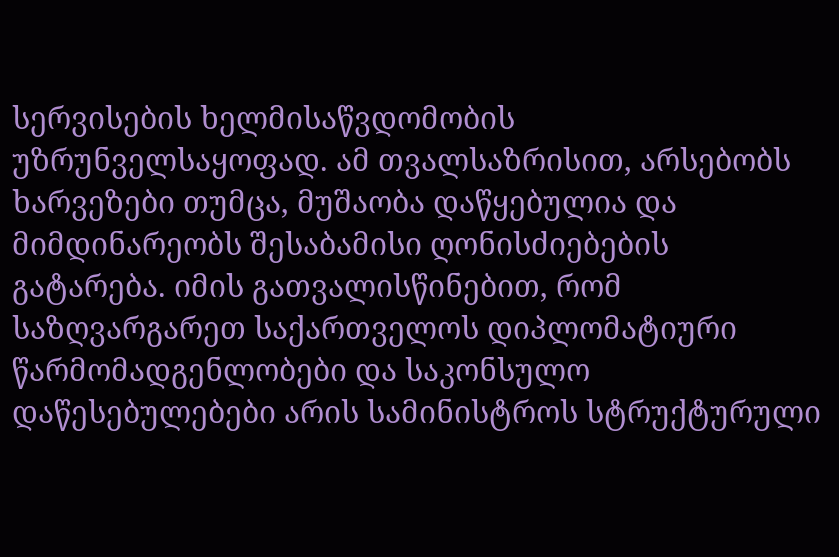სერვისების ხელმისაწვდომობის უზრუნველსაყოფად. ამ თვალსაზრისით, არსებობს ხარვეზები თუმცა, მუშაობა დაწყებულია და მიმდინარეობს შესაბამისი ღონისძიებების გატარება. იმის გათვალისწინებით, რომ საზღვარგარეთ საქართველოს დიპლომატიური წარმომადგენლობები და საკონსულო დაწესებულებები არის სამინისტროს სტრუქტურული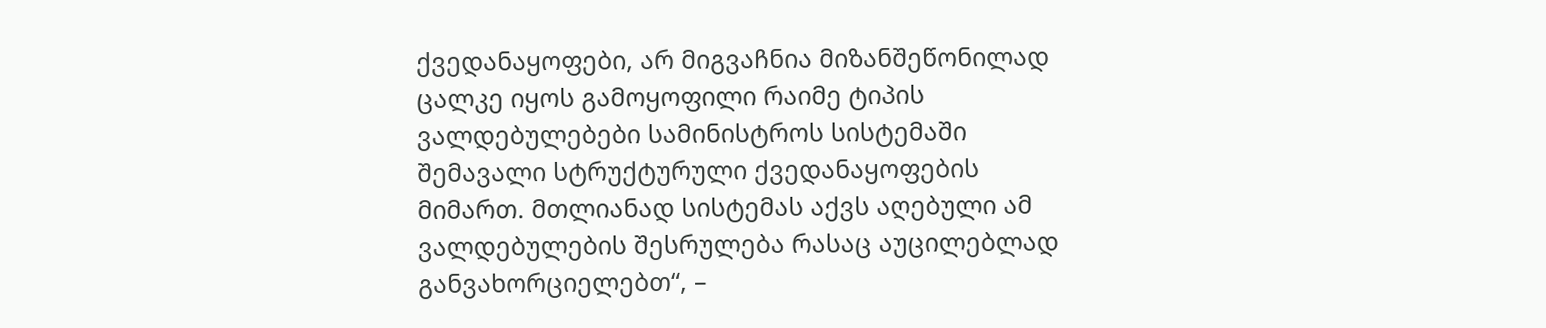ქვედანაყოფები, არ მიგვაჩნია მიზანშეწონილად ცალკე იყოს გამოყოფილი რაიმე ტიპის ვალდებულებები სამინისტროს სისტემაში შემავალი სტრუქტურული ქვედანაყოფების მიმართ. მთლიანად სისტემას აქვს აღებული ამ ვალდებულების შესრულება რასაც აუცილებლად განვახორციელებთ“, –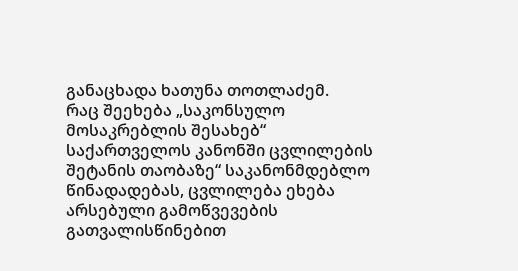განაცხადა ხათუნა თოთლაძემ.
რაც შეეხება „საკონსულო მოსაკრებლის შესახებ“ საქართველოს კანონში ცვლილების შეტანის თაობაზე“ საკანონმდებლო წინადადებას, ცვლილება ეხება არსებული გამოწვევების გათვალისწინებით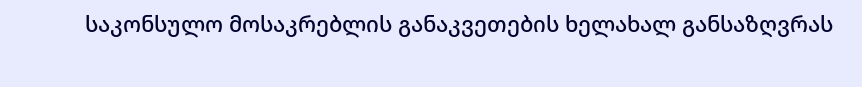საკონსულო მოსაკრებლის განაკვეთების ხელახალ განსაზღვრას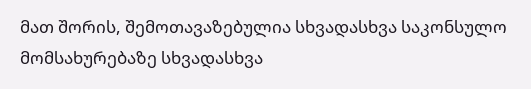მათ შორის, შემოთავაზებულია სხვადასხვა საკონსულო მომსახურებაზე სხვადასხვა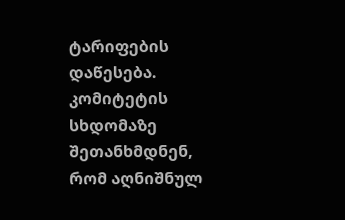ტარიფების დაწესება.
კომიტეტის სხდომაზე შეთანხმდნენ, რომ აღნიშნულ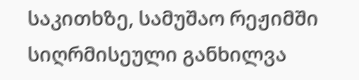საკითხზე, სამუშაო რეჟიმში სიღრმისეული განხილვა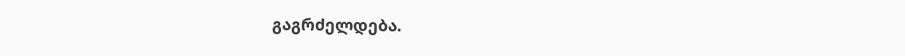გაგრძელდება.